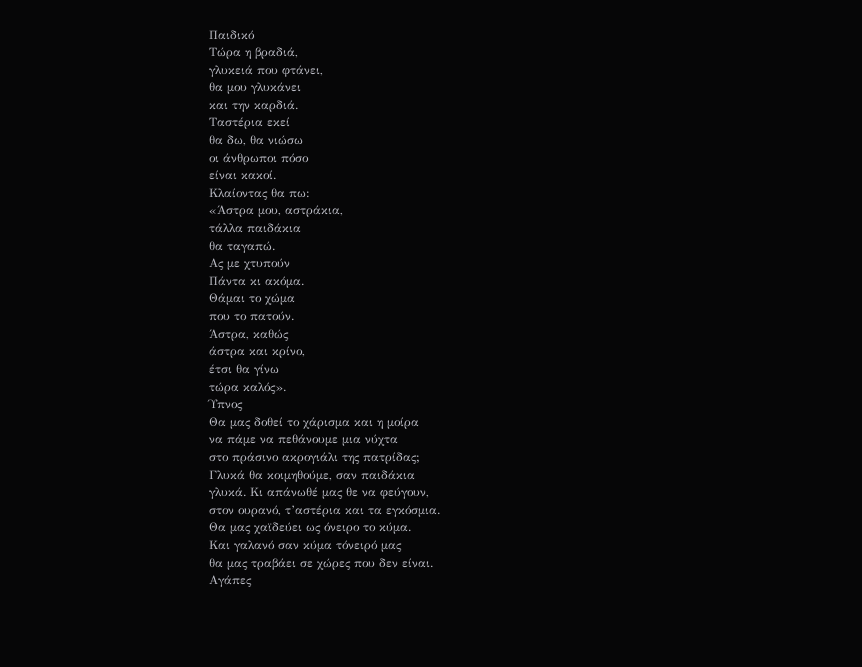Παιδικό
Τώρα η βραδιά,
γλυκειά που φτάνει,
θα μου γλυκάνει
και την καρδιά.
Ταστέρια εκεί
θα δω, θα νιώσω
οι άνθρωποι πόσο
είναι κακοί.
Κλαίοντας θα πω:
«Άστρα μου, αστράκια,
τάλλα παιδάκια
θα ταγαπώ.
Ας με χτυπούν
Πάντα κι ακόμα.
Θάμαι το χώμα
που το πατούν.
Άστρα, καθώς
άστρα και κρίνο,
έτσι θα γίνω
τώρα καλός».
Ύπνος
Θα μας δοθεί το χάρισμα και η μοίρα
να πάμε να πεθάνουμε μια νύχτα
στο πράσινο ακρογιάλι της πατρίδας;
Γλυκά θα κοιμηθούμε, σαν παιδάκια
γλυκά. Κι απάνωθέ μας θε να φεύγουν,
στον ουρανό, τ’αστέρια και τα εγκόσμια.
Θα μας χαϊδεύει ως όνειρο το κύμα.
Και γαλανό σαν κύμα τόνειρό μας
θα μας τραβάει σε χώρες που δεν είναι.
Αγάπες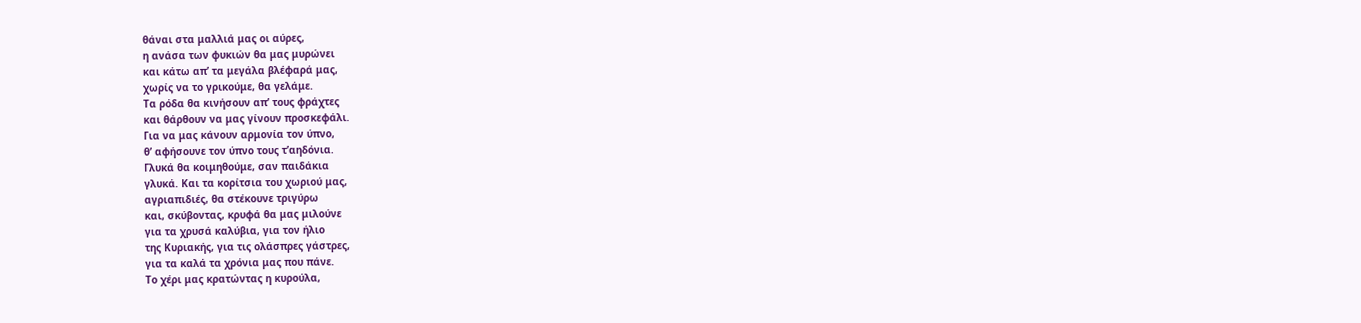θάναι στα μαλλιά μας οι αύρες,
η ανάσα των φυκιών θα μας μυρώνει
και κάτω απ’ τα μεγάλα βλέφαρά μας,
χωρίς να το γρικούμε, θα γελάμε.
Τα ρόδα θα κινήσουν απ’ τους φράχτες
και θάρθουν να μας γίνουν προσκεφάλι.
Για να μας κάνουν αρμονία τον ύπνο,
θ’ αφήσουνε τον ύπνο τους τ’αηδόνια.
Γλυκά θα κοιμηθούμε, σαν παιδάκια
γλυκά. Και τα κορίτσια του χωριού μας,
αγριαπιδιές, θα στέκουνε τριγύρω
και, σκύβοντας, κρυφά θα μας μιλούνε
για τα χρυσά καλύβια, για τον ήλιο
της Κυριακής, για τις ολάσπρες γάστρες,
για τα καλά τα χρόνια μας που πάνε.
Το χέρι μας κρατώντας η κυρούλα,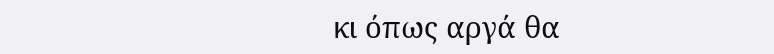κι όπως αργά θα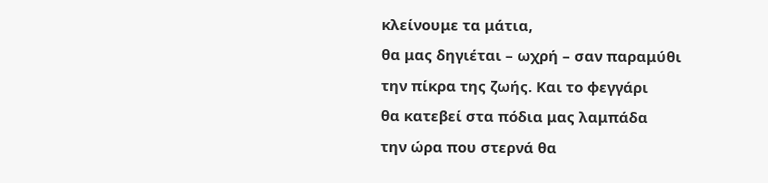κλείνουμε τα μάτια,
θα μας δηγιέται – ωχρή – σαν παραμύθι
την πίκρα της ζωής. Και το φεγγάρι
θα κατεβεί στα πόδια μας λαμπάδα
την ώρα που στερνά θα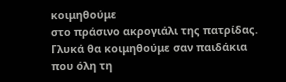κοιμηθούμε
στο πράσινο ακρογιάλι της πατρίδας.
Γλυκά θα κοιμηθούμε σαν παιδάκια
που όλη τη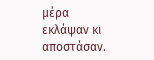μέρα εκλάψαν κι αποστάσαν.